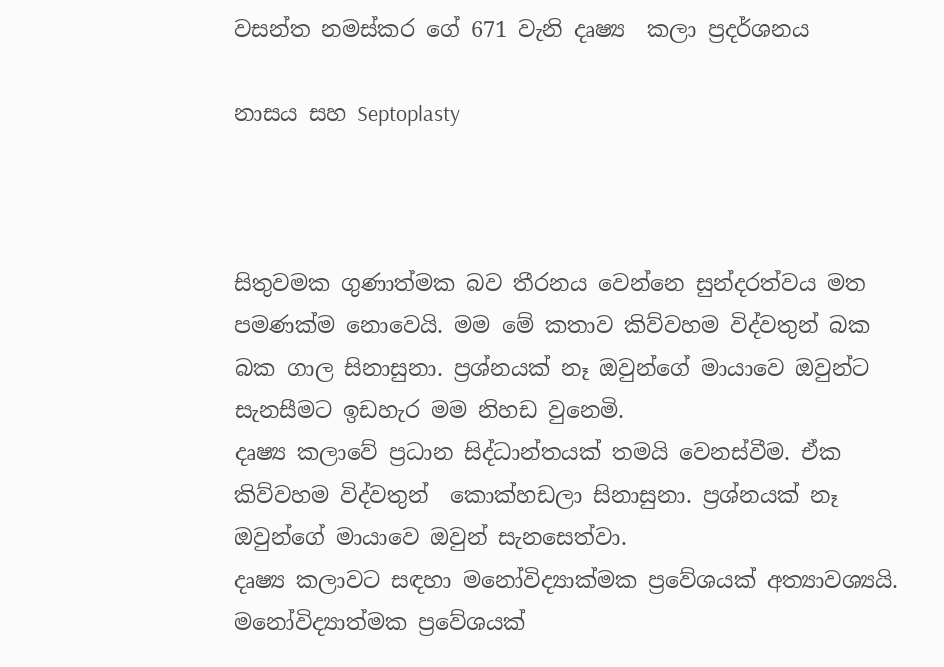වසන්ත නමස්කර ගේ 671 වැනි දෘෂ්‍ය  කලා ප්‍රදර්ශනය

නාසය සහ Septoplasty



සිතුවමක ගුණාත්මක බව තීරනය වෙන්නෙ සුන්දරත්වය මත පමණක්ම නොවෙයි. මම මේ කතාව කිව්වහම විද්වතුන් බක බක ගාල සිනාසුනා. ප්‍රශ්නයක් නෑ ඔවුන්ගේ මායාවෙ ඔවුන්ට සැනසීමට ඉඩහැර මම නිහඩ වුනෙමි.
දෘෂ්‍ය කලාවේ ප්‍රධාන සිද්ධාන්තයක් තමයි වෙනස්වීම. ඒක කිව්වහම විද්වතුන්  කොක්හඩලා සිනාසුනා. ප්‍රශ්නයක් නෑ ඔවුන්ගේ මායාවෙ ඔවුන් සැනසෙත්වා.
දෘෂ්‍ය කලාවට සඳහා මනෝවිද්‍යාක්මක ප්‍රවේශයක් අත්‍යාවශ්‍යයි. මනෝවිද්‍යාත්මක ප්‍රවේශයක්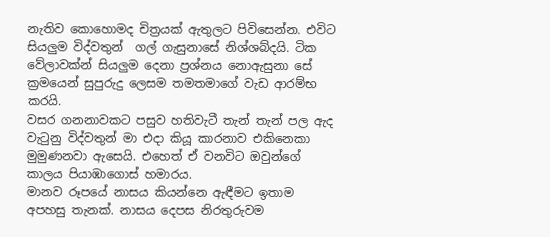නැතිව කොහොමද චිත්‍රයක් ඇතුලට පිවිසෙන්න. එවිට සියලුම විද්වතුන්  ගල් ගැසුනාසේ නිශ්ශබ්දයි. ටික වේලාවක්න් සියලුම දෙනා ප්‍රශ්නය නොඇසුනා සේ ක්‍රමයෙන් සුපුරුදු ලෙසම තමතමාගේ වැඩ ආරම්භ කරයි.
වසර ගනනාවකට පසුව හතිවැටී තැන් තැන් පල ඇද වැටුනු විද්වතුන් මා එදා කියූ කාරනාව එකිනෙකා මුමුණනවා ඇසෙයි. එහෙත් ඒ වනවිට ඔවුන්ගේ කාලය පියාඹා‍ගොස් හමාරය.
මානව රූපයේ නාසය කියන්නෙ ඇඳීමට ඉතාම අපහසු තැනක්. නාසය දෙපස නිරතුරුවම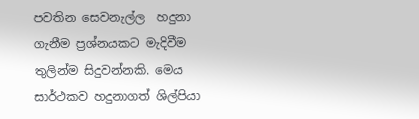පවතින සෙවනැල්ල  හදුනා ගැනීම ප්‍රශ්නයකට මැදිවීම තුලින්ම සිදුවන්නකි. මෙය සාර්ථකව හදුනාගත් ශිල්පියා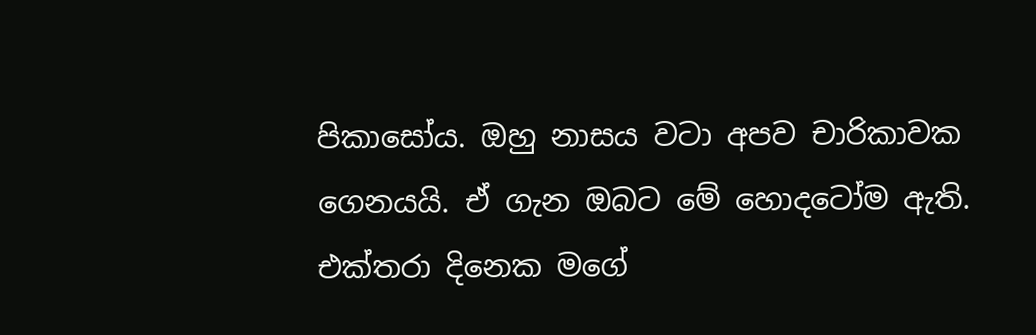පිකාසෝය. ඔහු නාසය වටා අපව චාරිකාවක ගෙනයයි. ඒ ගැන ඔබට මේ හොදටෝම ඇති.
එක්තරා දිනෙක මගේ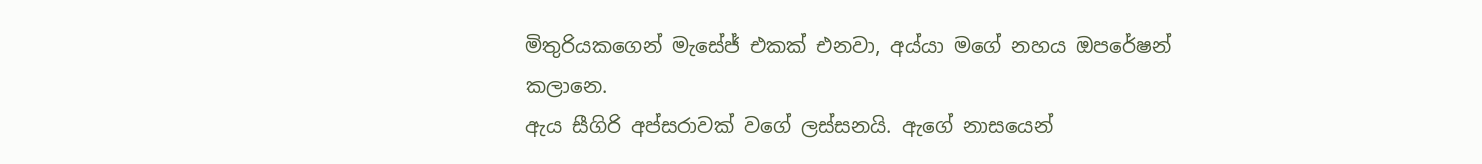මිතුරියකගෙන් මැසේජ් එකක් එනවා, අය්යා මගේ නහය ඔපරේෂන් කලානෙ.
ඇය සීගිරි අප්සරාවක් වගේ ලස්සනයි. ඇගේ නාසයෙන්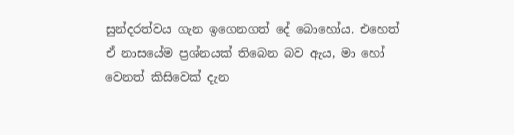සුන්දරත්වය ගැන ඉගෙනගත් දේ බොහෝය. එහෙත් ඒ නාසයේම ප්‍රශ්නයක් තිබෙන බව ඇය, මා හෝ වෙනත් කිසිවෙක් දැන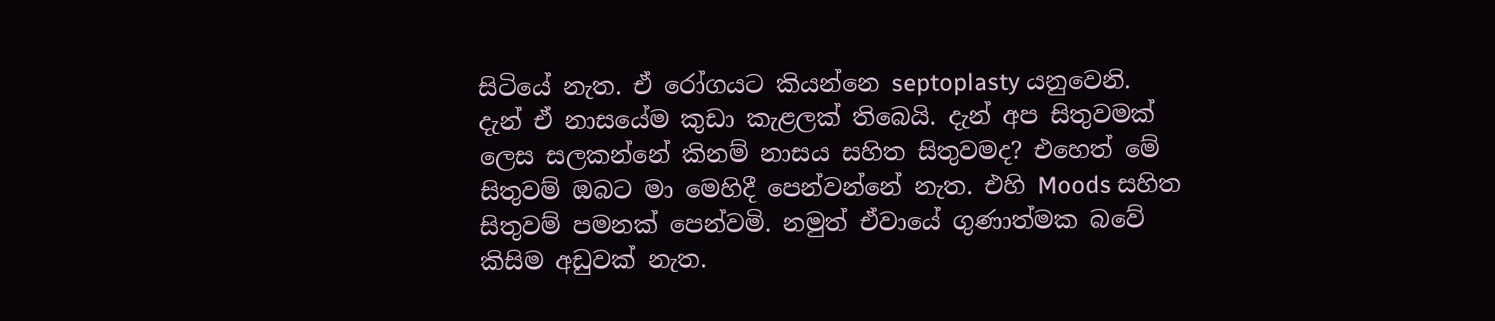සිටියේ නැත. ඒ රෝගයට කියන්නෙ septoplasty යනුවෙනි.
දැන් ඒ නාසයේම කුඩා කැළලක් තිබෙයි. දැන් අප සිතුවමක් ලෙස සලකන්නේ කිනම් නාසය සහිත සිතුවමද? එහෙත් මේ සිතුවම් ඔබට මා මෙහිදී පෙන්වන්නේ නැත. එහි Moods සහිත සිතුවම් පමනක් පෙන්වමි. නමුත් ඒවායේ ගුණාත්මක බවේ කිසිම අඩුවක් නැත.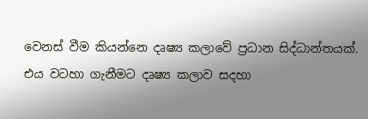වෙනස් වීම කියන්නෙ දෘෂ්‍ය කලාවේ ප්‍රධාන සිද්ධාන්තයක්. එය වටහා ගැනීමට දෘෂ්‍ය කලාව සදහා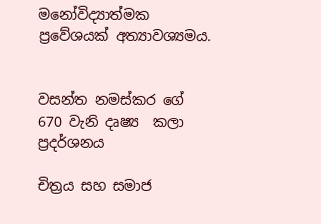මනෝවිද්‍යාත්මක ප්‍රවේශයක් අත්‍යාවශ්‍යමය.


වසන්ත නමස්කර ගේ 670 වැනි දෘෂ්‍ය  කලා ප්‍රදර්ශනය

චිත්‍රය සහ සමාජ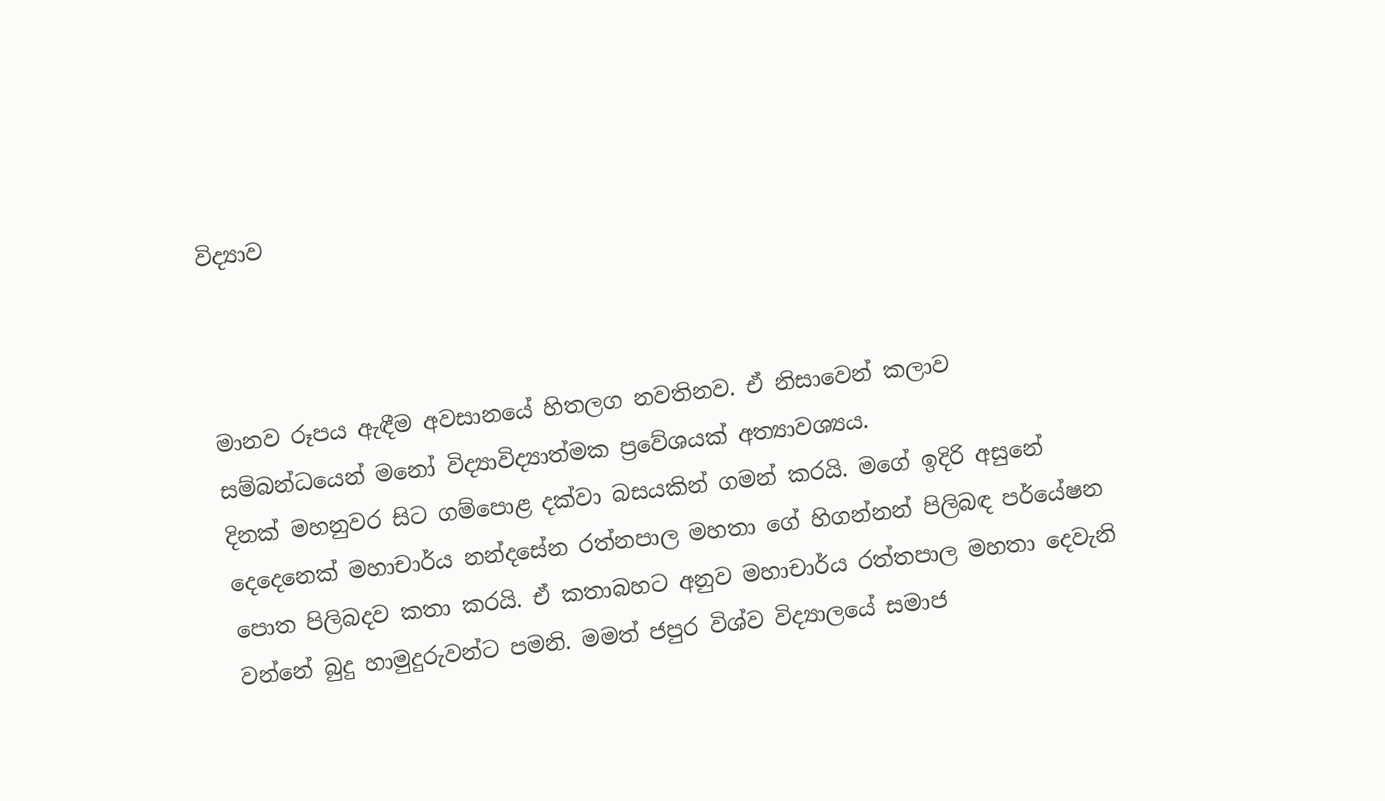විද්‍යාව



මානව රූපය ඇඳීම අවසානයේ හිතලග නවතිනව. ඒ නිසාවෙන් කලාව සම්බන්ධයෙන් මනෝ විද්‍යාවිද්‍යාත්මක ප්‍රවේශයක් අත්‍යාවශ්‍යය.
දිනක් මහනුවර සිට ගම්පොළ දක්වා බසයකින් ගමන් කරයි. මගේ ඉදිරි අසුනේ දෙදෙනෙක් මහාචාර්ය නන්දසේන රත්නපාල මහතා ගේ හිගන්නන් පිලිබඳ පර්යේෂන පොත පිලිබදව කතා කරයි. ඒ කතාබහට අනුව මහාචාර්ය රත්තපාල මහතා දෙවැනි වන්නේ බුදු හාමුදුරුවන්ට පමනි. මමත් ජපුර විශ්ව විද්‍යාලයේ සමාජ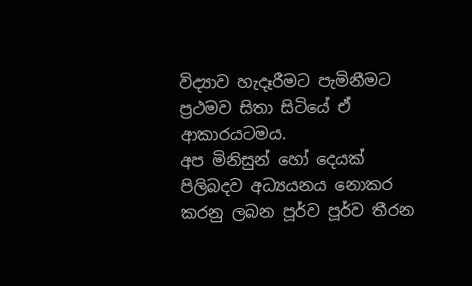විද්‍යාව හැදෑරීමට පැමිනීමට ප්‍රථමව සිතා සිටියේ ඒ ආකාරයටමය.
අප මිනිසුන් හෝ දෙයක් පිලිබදව අධ්‍යයනය නොකර කරනු ලබන පූර්ව පූර්ව තීරන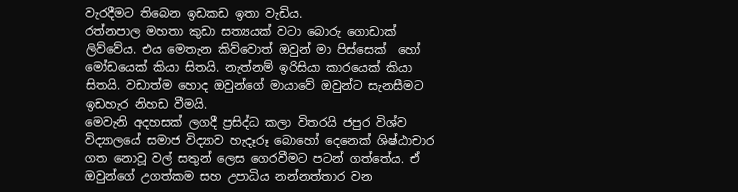වැරදීමට තිබෙන ඉඩකඩ ඉතා වැඩිය.
රත්නපාල මහතා කුඩා සත්‍යයක් වටා බොරු ගොඩාක් ලිව්වේය. එය මෙතැන කිව්වොත් ඔවුන් මා පිස්සෙක්  හෝ මෝඩයෙක් කියා සිතයි. නැත්නම් ඉරිසියා කාරයෙක් කියා සිතයි. වඩාත්ම හොද ඔවුන්ගේ මායාවේ ඔවුන්ට සැනසීමට ඉඩහැර නිහඩ වීමයි.
මෙවැනි අදහසක් ලගදී ප්‍රසිද්ධ කලා විතරයි ජපුර විශ්ව විද්‍යාලයේ සමාජ විද්‍යාව හැදෑරූ බොහෝ දෙනෙක් ශිෂ්ඨාචාර ගත නොවූ වල් සතුන් ලෙස ගෙරවීමට පටන් ගත්තේය. ඒ ඔවුන්ගේ උගත්කම සහ උපාධිය නන්නත්තාර වන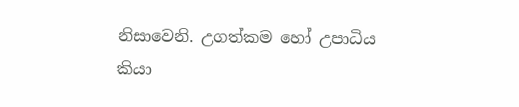නිසාවෙනි. උගත්කම හෝ උපාධිය කියා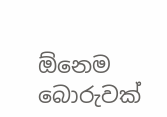ඕනෙම බොරුවක්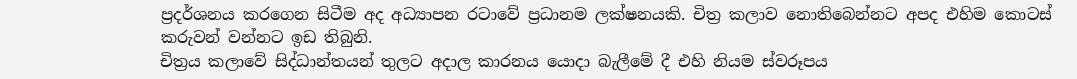ප්‍රදර්ශනය කරගෙන සිටීම අද අධ්‍යාපන රටාවේ ප්‍රධානම ලක්ෂනයකි. චිත්‍ර කලාව නොතිබෙන්නට අපද එහිම කොටස් කරුවන් වන්නට ඉඩ තිබුනි.
චිත්‍රය කලාවේ සිද්ධාන්තයන් තුලට අදාල කාරනය යොදා බැලීමේ දී එහි නියම ස්වරූපය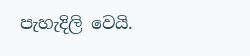පැහැදිලි වෙයි.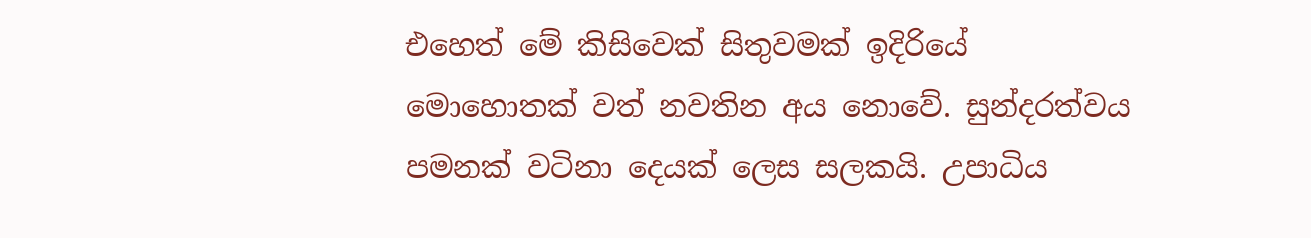එහෙත් මේ කිසිවෙක් සිතුවමක් ඉදිරියේ මොහොතක් වත් නවතින අය නොවේ. සුන්දරත්වය පමනක් වටිනා දෙයක් ලෙස සලකයි. උපාධිය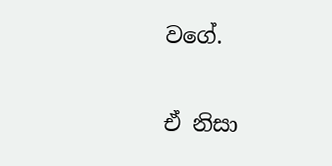වගේ.

ඒ නිසා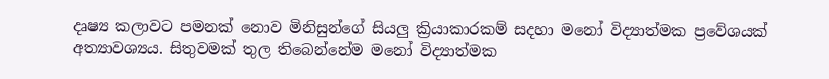දෘෂ්‍ය කලාවට පමනක් නොව මිනිසුන්ගේ සියලු ක්‍රියාකාරකම් සදහා මනෝ විද්‍යාත්මක ප්‍රවේශයක් අත්‍යාවශ්‍යය. සිතුවමක් තුල තිබෙන්නේම මනෝ විද්‍යාත්මක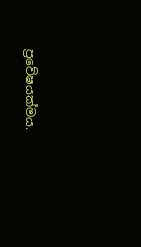ප්‍රවේෂයක්මය.